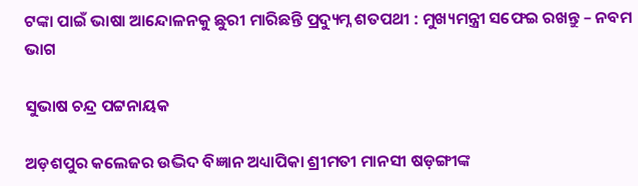ଟଙ୍କା ପାଇଁ ଭାଷା ଆନ୍ଦୋଳନକୁ ଛୁରୀ ମାରିଛନ୍ତି ପ୍ରଦ୍ୟୁମ୍ନ ଶତପଥୀ : ମୁଖ୍ୟମନ୍ତ୍ରୀ ସଫେଇ ରଖନ୍ତୁ – ନବମ ଭାଗ

ସୁଭାଷ ଚନ୍ଦ୍ର ପଟ୍ଟନାୟକ

ଅଡ଼ଶପୁର କଲେଜର ଉଦ୍ଭିଦ ବିଜ୍ଞାନ ଅଧ୍ୟାପିକା ଶ୍ରୀମତୀ ମାନସୀ ଷଡ଼ଙ୍ଗୀଙ୍କ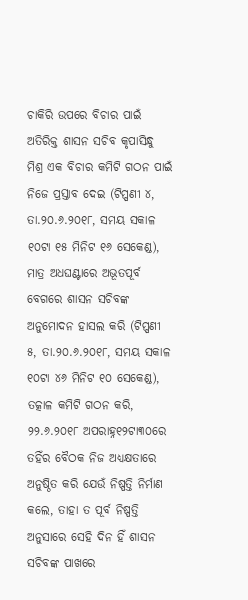ଚାକିରି ଉପରେ ବିଚାର ପାଇଁ ଅତିରିକ୍ତ ଶାସନ ସଚିବ କୃପାସିନ୍ଧୁ ମିଶ୍ର ଏକ ବିଚାର କମିଟି ଗଠନ ପାଇଁ ନିଜେ ପ୍ରସ୍ତାବ ଦେଇ (ଟିପ୍ପଣୀ ୪, ତା.୨୦.୬.୨୦୧୮, ସମୟ ସକାଳ ୧୦ଟା ୧୫ ମିନିଟ ୧୬ ସେକେଣ୍ଡ), ମାତ୍ର ଅଧଘଣ୍ଟାରେ ଅଭୂତପୂର୍ବ ବେଗରେ ଶାସନ ସଚିବଙ୍କ ଅନୁମୋଦନ ହାସଲ କରି (ଟିପ୍ପଣୀ ୫, ତା.୨୦.୬.୨୦୧୮, ସମୟ ସକାଳ ୧୦ଟା ୪୬ ମିନିଟ ୧୦ ସେକେଣ୍ଡ), ତତ୍କାଳ କମିଟି ଗଠନ କରି, ୨୨.୬.୨୦୧୮ ଅପରାହ୍ନ୧୨ଟା୩୦ରେ ତହିଁର ବୈଠକ ନିଜ ଅଧ୍ୟକ୍ଷତାରେ ଅନୁଷ୍ଠିତ କରି ଯେଉଁ ନିଷ୍ପତ୍ତି ନିର୍ମାଣ କଲେ, ତାହା ତ ପୂର୍ବ ନିଷ୍ପତ୍ତି ଅନୁସାରେ ସେହି ଦିନ ହିଁ ଶାସନ ସଚିବଙ୍କ ପାଖରେ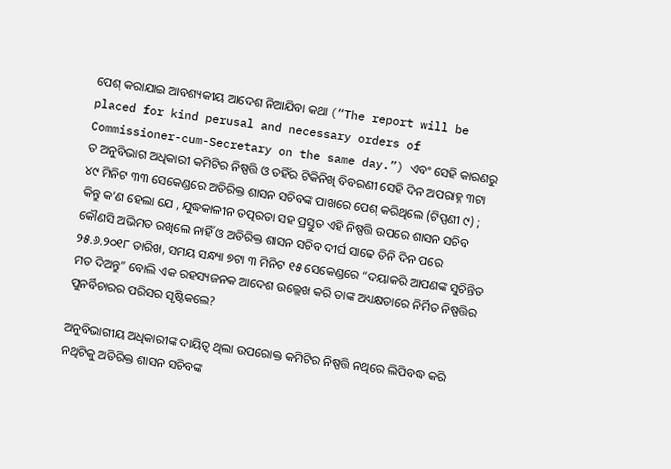ପେଶ୍ କରାଯାଇ ଆବଶ୍ୟକୀୟ ଆଦେଶ ନିଆଯିବା କଥା (“The report will be placed for kind perusal and necessary orders of Commissioner-cum-Secretary on the same day.”) ଏବଂ ସେହି କାରଣରୁ ତ ଅନୁବିଭାଗ ଅଧିକାରୀ କମିଟିର ନିଷ୍ପତ୍ତି ଓ ତହିଁର ଟିକିନିଖି ବିବରଣୀ ସେହି ଦିନ ଅପରାହ୍ନ ୩ଟା ୪୯ ମିନିଟ ୩୩ ସେକେଣ୍ଡରେ ଅତିରିକ୍ତ ଶାସନ ସଚିବଙ୍କ ପାଖରେ ପେଶ୍ କରିଥିଲେ (ଟିପ୍ପଣୀ ୯) ; କିନ୍ତୁ କ’ଣ ହେଲା ଯେ , ଯୁଦ୍ଧକାଳୀନ ତତ୍ପରତା ସହ ପ୍ରସ୍ତୁତ ଏହି ନିଷ୍ପତ୍ତି ଉପରେ ଶାସନ ସଚିବ କୌଣସି ଅଭିମତ ରଖିଲେ ନାହିଁ ଓ ଅତିରିକ୍ତ ଶାସନ ସଚିବ ଦୀର୍ଘ ସାଢେ ତିନି ଦିନ ପରେ ୨୫.୬.୨୦୧୮ ତାରିଖ, ସମୟ ସନ୍ଧ୍ୟା ୭ଟା ୩ ମିନିଟ ୧୫ ସେକେଣ୍ଡରେ “ଦୟାକରି ଆପଣଙ୍କ ସୁଚିନ୍ତିତ ମତ ଦିଅନ୍ତୁ” ବୋଲି ଏକ ରହସ୍ୟଜନକ ଆଦେଶ ଉଲ୍ଲେଖ କରି ତାଙ୍କ ଅଧ୍ୟକ୍ଷତାରେ ନିର୍ମିତ ନିଷ୍ପତ୍ତିର ପୁନର୍ବିଚାରର ପରିସର ସୃଷ୍ଟିକଲେ?

ଅନୁବିଭାଗୀୟ ଅଧିକାରୀଙ୍କ ଦାୟିତ୍ଵ ଥିଲା ଉପରୋକ୍ତ କମିଟିର ନିଷ୍ପତ୍ତି ନଥିରେ ଲିପିବଦ୍ଧ କରି ନଥିଟିକୁ ଅତିରିକ୍ତ ଶାସନ ସଚିବଙ୍କ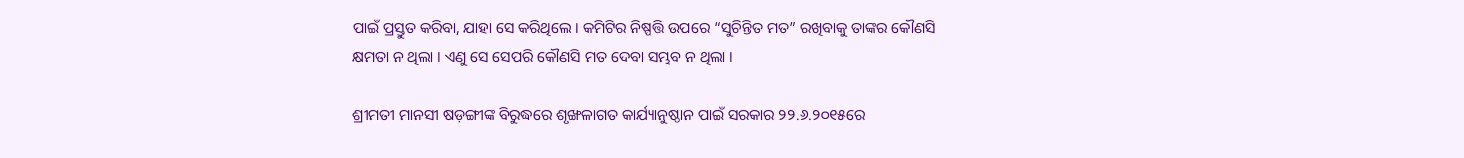ପାଇଁ ପ୍ରସ୍ତୁତ କରିବା, ଯାହା ସେ କରିଥିଲେ । କମିଟିର ନିଷ୍ପତ୍ତି ଉପରେ “ସୁଚିନ୍ତିତ ମତ” ରଖିବାକୁ ତାଙ୍କର କୌଣସି କ୍ଷମତା ନ ଥିଲା । ଏଣୁ ସେ ସେପରି କୌଣସି ମତ ଦେବା ସମ୍ଭବ ନ ଥିଲା ।

ଶ୍ରୀମତୀ ମାନସୀ ଷଡ଼ଙ୍ଗୀଙ୍କ ବିରୁଦ୍ଧରେ ଶୃଙ୍ଖଳାଗତ କାର୍ଯ୍ୟାନୁଷ୍ଠାନ ପାଇଁ ସରକାର ୨୨.୬.୨୦୧୫ରେ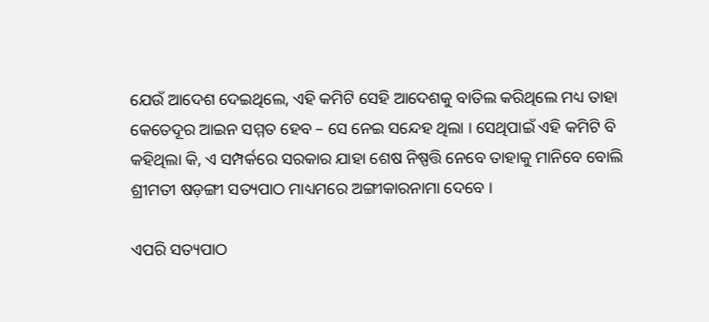ଯେଉଁ ଆଦେଶ ଦେଇଥିଲେ, ଏହି କମିଟି ସେହି ଆଦେଶକୁ ବାତିଲ କରିଥିଲେ ମଧ୍ୟ ତାହା କେତେଦୂର ଆଇନ ସମ୍ମତ ହେବ – ସେ ନେଇ ସନ୍ଦେହ ଥିଲା । ସେଥିପାଇଁ ଏହି କମିଟି ବି କହିଥିଲା କି, ଏ ସମ୍ପର୍କରେ ସରକାର ଯାହା ଶେଷ ନିଷ୍ପତ୍ତି ନେବେ ତାହାକୁ ମାନିବେ ବୋଲି ଶ୍ରୀମତୀ ଷଡ଼ଙ୍ଗୀ ସତ୍ୟପାଠ ମାଧ୍ୟମରେ ଅଙ୍ଗୀକାରନାମା ଦେବେ ।

ଏପରି ସତ୍ୟପାଠ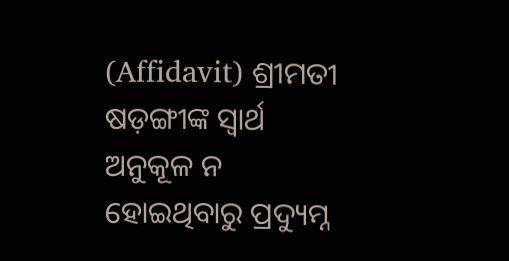(Affidavit) ଶ୍ରୀମତୀ ଷଡ଼ଙ୍ଗୀଙ୍କ ସ୍ଵାର୍ଥ ଅନୁକୂଳ ନ ହୋଇଥିବାରୁ ପ୍ରଦ୍ୟୁମ୍ନ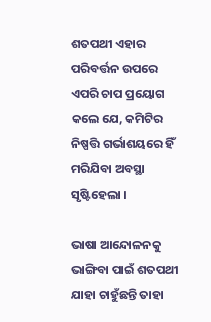ଶତପଥୀ ଏହାର ପରିବର୍ତ୍ତନ ଉପରେ ଏପରି ଚାପ ପ୍ରୟୋଗ କଲେ ଯେ, କମିଟିର ନିଷ୍ପତ୍ତି ଗର୍ଭାଶୟରେ ହିଁ ମରିଯିବା ଅବସ୍ଥା ସୃଷ୍ଟିହେଲା ।

ଭାଷା ଆନ୍ଦୋଳନକୁ ଭାଙ୍ଗିବା ପାଇଁ ଶତପଥୀ ଯାହା ଚାହୁଁଛନ୍ତି ତାହା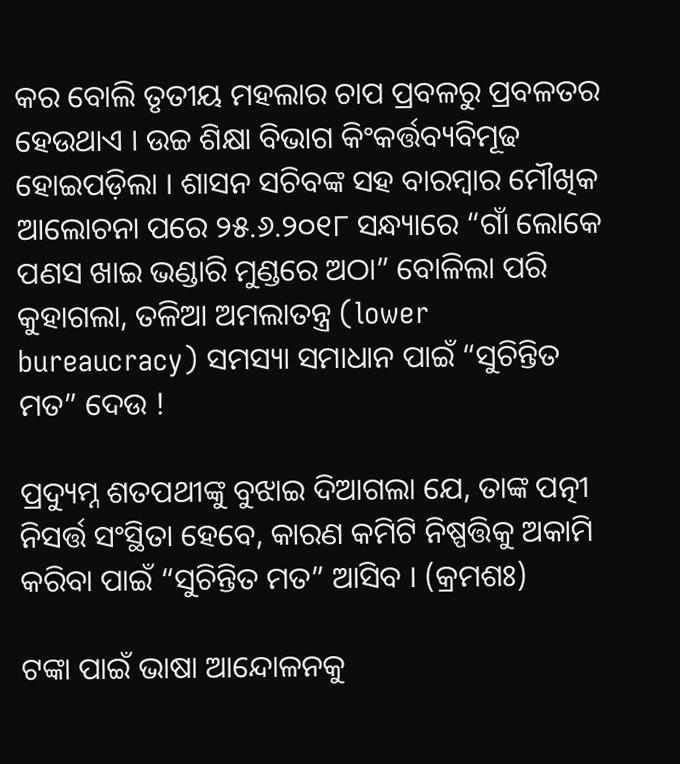କର ବୋଲି ତୃତୀୟ ମହଲାର ଚାପ ପ୍ରବଳରୁ ପ୍ରବଳତର ହେଉଥାଏ । ଉଚ୍ଚ ଶିକ୍ଷା ବିଭାଗ କିଂକର୍ତ୍ତବ୍ୟବିମୂଢ ହୋଇପଡ଼ିଲା । ଶାସନ ସଚିବଙ୍କ ସହ ବାରମ୍ବାର ମୌଖିକ ଆଲୋଚନା ପରେ ୨୫.୬.୨୦୧୮ ସନ୍ଧ୍ୟାରେ “ଗାଁ ଲୋକେ ପଣସ ଖାଇ ଭଣ୍ଡାରି ମୁଣ୍ଡରେ ଅଠା” ବୋଳିଲା ପରି କୁହାଗଲା, ତଳିଆ ଅମଲାତନ୍ତ୍ର (lower bureaucracy) ସମସ୍ୟା ସମାଧାନ ପାଇଁ “ସୁଚିନ୍ତିତ ମତ” ଦେଉ !

ପ୍ରଦ୍ୟୁମ୍ନ ଶତପଥୀଙ୍କୁ ବୁଝାଇ ଦିଆଗଲା ଯେ, ତାଙ୍କ ପତ୍ନୀ ନିସର୍ତ୍ତ ସଂସ୍ଥିତା ହେବେ, କାରଣ କମିଟି ନିଷ୍ପତ୍ତିକୁ ଅକାମି କରିବା ପାଇଁ “ସୁଚିନ୍ତିତ ମତ” ଆସିବ । (କ୍ରମଶଃ)

ଟଙ୍କା ପାଇଁ ଭାଷା ଆନ୍ଦୋଳନକୁ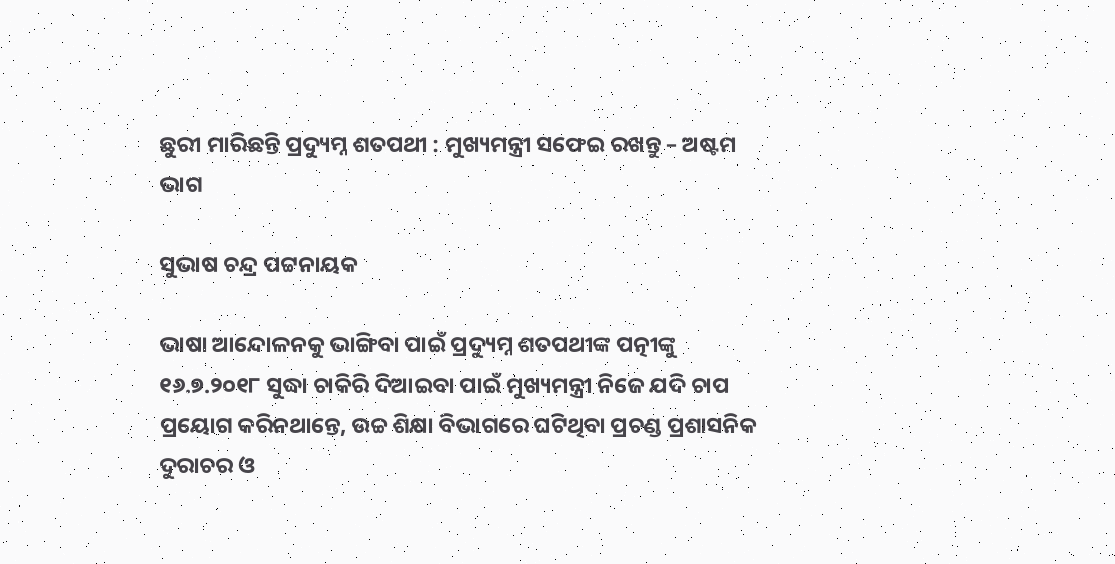ଛୁରୀ ମାରିଛନ୍ତି ପ୍ରଦ୍ୟୁମ୍ନ ଶତପଥୀ : ମୁଖ୍ୟମନ୍ତ୍ରୀ ସଫେଇ ରଖନ୍ତୁ – ଅଷ୍ଟମ ଭାଗ

ସୁଭାଷ ଚନ୍ଦ୍ର ପଟ୍ଟନାୟକ

ଭାଷା ଆନ୍ଦୋଳନକୁ ଭାଙ୍ଗିବା ପାଇଁ ପ୍ରଦ୍ୟୁମ୍ନ ଶତପଥୀଙ୍କ ପତ୍ନୀଙ୍କୁ ୧୬.୭.୨୦୧୮ ସୁଦ୍ଧା ଚାକିରି ଦିଆଇବା ପାଇଁ ମୁଖ୍ୟମନ୍ତ୍ରୀ ନିଜେ ଯଦି ଚାପ ପ୍ରୟୋଗ କରିନଥାନ୍ତେ, ଉଚ୍ଚ ଶିକ୍ଷା ବିଭାଗରେ ଘଟିଥିବା ପ୍ରଚଣ୍ଡ ପ୍ରଶାସନିକ ଦୁରାଚର ଓ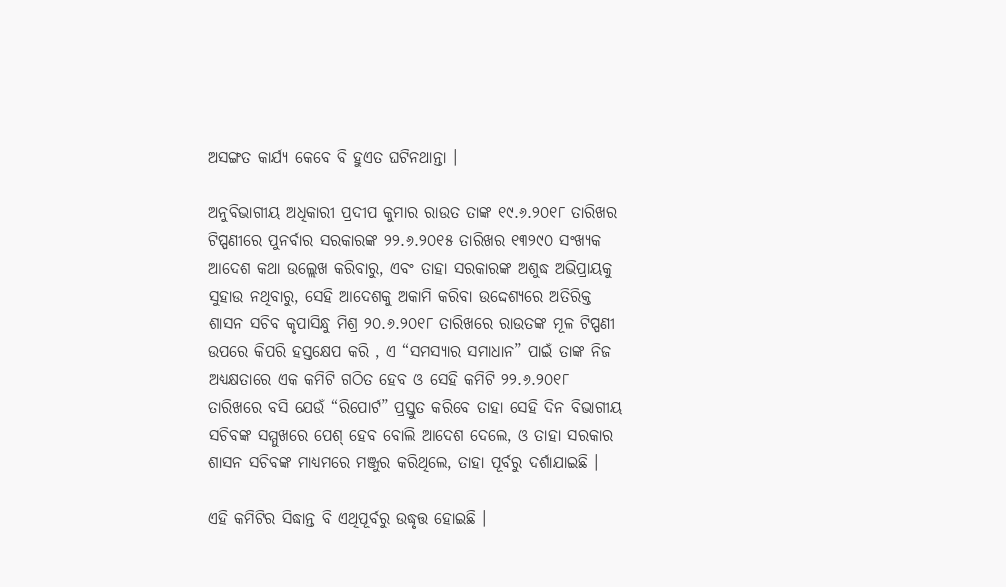ଅସଙ୍ଗତ କାର୍ଯ୍ୟ କେବେ ବି ହୁଏତ ଘଟିନଥାନ୍ତା ।

ଅନୁବିଭାଗୀୟ ଅଧିକାରୀ ପ୍ରଦୀପ କୁମାର ରାଉତ ତାଙ୍କ ୧୯.୬.୨୦୧୮ ତାରିଖର ଟିପ୍ପଣୀରେ ପୁନର୍ବାର ସରକାରଙ୍କ ୨୨.୬.୨୦୧୫ ତାରିଖର ୧୩୨୯୦ ସଂଖ୍ୟକ ଆଦେଶ କଥା ଉଲ୍ଲେଖ କରିବାରୁ, ଏବଂ ତାହା ସରକାରଙ୍କ ଅଶୁଦ୍ଧ ଅଭିପ୍ରାୟକୁ ସୁହାଉ ନଥିବାରୁ, ସେହି ଆଦେଶକୁ ଅକାମି କରିବା ଉଦ୍ଦେଶ୍ୟରେ ଅତିରିକ୍ତ ଶାସନ ସଚିବ କୃପାସିନ୍ଧୁ ମିଶ୍ର ୨୦.୬.୨୦୧୮ ତାରିଖରେ ରାଉତଙ୍କ ମୂଳ ଟିପ୍ପଣୀ ଉପରେ କିପରି ହସ୍ତକ୍ଷେପ କରି , ଏ “ସମସ୍ୟାର ସମାଧାନ” ପାଇଁ ତାଙ୍କ ନିଜ ଅଧ୍ୟକ୍ଷତାରେ ଏକ କମିଟି ଗଠିତ ହେବ ଓ ସେହି କମିଟି ୨୨.୬.୨୦୧୮ ତାରିଖରେ ବସି ଯେଉଁ “ରିପୋର୍ଟ” ପ୍ରସ୍ତୁତ କରିବେ ତାହା ସେହି ଦିନ ବିଭାଗୀୟ ସଚିବଙ୍କ ସମ୍ମୁଖରେ ପେଶ୍ ହେବ ବୋଲି ଆଦେଶ ଦେଲେ, ଓ ତାହା ସରକାର ଶାସନ ସଚିବଙ୍କ ମାଧ୍ୟମରେ ମଞ୍ଜୁର କରିଥିଲେ, ତାହା ପୂର୍ବରୁ ଦର୍ଶାଯାଇଛି ।

ଏହି କମିଟିର ସିଦ୍ଧାନ୍ତ ବି ଏଥିପୂର୍ବରୁ ଉଦ୍ଧୃତ୍ତ ହୋଇଛି ।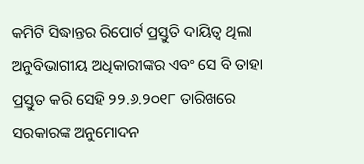କମିଟି ସିଦ୍ଧାନ୍ତର ରିପୋର୍ଟ ପ୍ରସ୍ତୁତି ଦାୟିତ୍ଵ ଥିଲା ଅନୁବିଭାଗୀୟ ଅଧିକାରୀଙ୍କର ଏବଂ ସେ ବି ତାହା ପ୍ରସ୍ତୁତ କରି ସେହି ୨୨.୬.୨୦୧୮ ତାରିଖରେ ସରକାରଙ୍କ ଅନୁମୋଦନ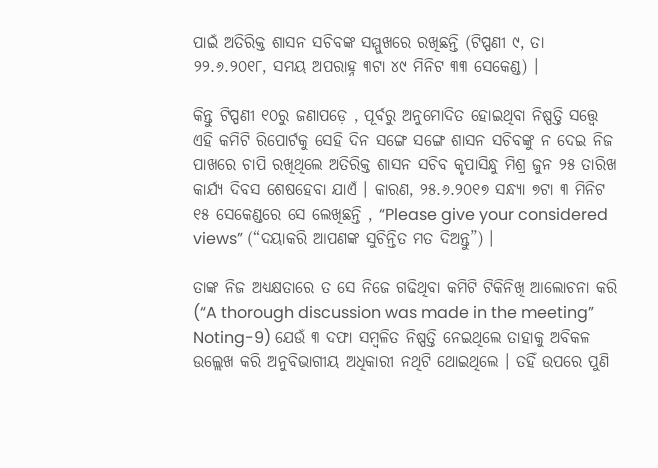ପାଇଁ ଅତିରିକ୍ତ ଶାସନ ସଚିବଙ୍କ ସମ୍ମୁଖରେ ରଖିଛନ୍ତି (ଟିପ୍ପଣୀ ୯, ତା ୨୨.୬.୨୦୧୮, ସମୟ ଅପରାହ୍ନ ୩ଟା ୪୯ ମିନିଟ ୩୩ ସେକେଣ୍ଡ) ।

କିନ୍ତୁ ଟିପ୍ପଣୀ ୧୦ରୁ ଜଣାପଡ଼େ , ପୂର୍ବରୁ ଅନୁମୋଦିତ ହୋଇଥିବା ନିଷ୍ପତ୍ତି ସତ୍ତ୍ୱେ ଏହି କମିଟି ରିପୋର୍ଟକୁ ସେହି ଦିନ ସଙ୍ଗେ ସଙ୍ଗେ ଶାସନ ସଚିବଙ୍କୁ ନ ଦେଇ ନିଜ ପାଖରେ ଚାପି ରଖିଥିଲେ ଅତିରିକ୍ତ ଶାସନ ସଚିବ କୃପାସିନ୍ଧୁ ମିଶ୍ର ଜୁନ ୨୫ ତାରିଖ କାର୍ଯ୍ୟ ଦିବସ ଶେଷହେବା ଯାଏଁ । କାରଣ, ୨୫.୬.୨୦୧୭ ସନ୍ଧ୍ୟା ୭ଟା ୩ ମିନିଟ ୧୫ ସେକେଣ୍ଡରେ ସେ ଲେଖିଛନ୍ତି , “Please give your considered views” (“ଦୟାକରି ଆପଣଙ୍କ ସୁଚିନ୍ତିତ ମତ ଦିଅନ୍ତୁ”) ।

ତାଙ୍କ ନିଜ ଅଧ୍ୟକ୍ଷତାରେ ତ ସେ ନିଜେ ଗଢିଥିବା କମିଟି ଟିକିନିଖି ଆଲୋଚନା କରି (“A thorough discussion was made in the meeting” Noting-9) ଯେଉଁ ୩ ଦଫା ସମ୍ବଳିତ ନିଷ୍ପତ୍ତି ନେଇଥିଲେ ତାହାକୁ ଅବିକଳ ଉଲ୍ଲେଖ କରି ଅନୁବିଭାଗୀୟ ଅଧିକାରୀ ନଥିଟି ଥୋଇଥିଲେ । ତହିଁ ଉପରେ ପୁଣି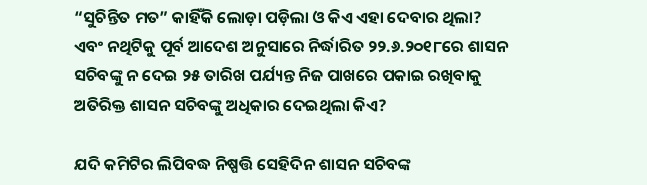“ସୁଚିନ୍ତିତ ମତ” କାହିଁକି ଲୋଡ଼ା ପଡ଼ିଲା ଓ କିଏ ଏହା ଦେବାର ଥିଲା? ଏବଂ ନଥିଟିକୁ ପୂର୍ବ ଆଦେଶ ଅନୁସାରେ ନିର୍ଦ୍ଧାରିତ ୨୨.୬.୨୦୧୮ରେ ଶାସନ ସଚିବଙ୍କୁ ନ ଦେଇ ୨୫ ତାରିଖ ପର୍ଯ୍ୟନ୍ତ ନିଜ ପାଖରେ ପକାଇ ରଖିବାକୁ ଅତିରିକ୍ତ ଶାସନ ସଚିବଙ୍କୁ ଅଧିକାର ଦେଇଥିଲା କିଏ?

ଯଦି କମିଟିର ଲିପିବଦ୍ଧ ନିଷ୍ପତ୍ତି ସେହିଦିନ ଶାସନ ସଚିବଙ୍କ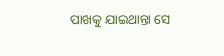ପାଖକୁ ଯାଇଥାନ୍ତା ସେ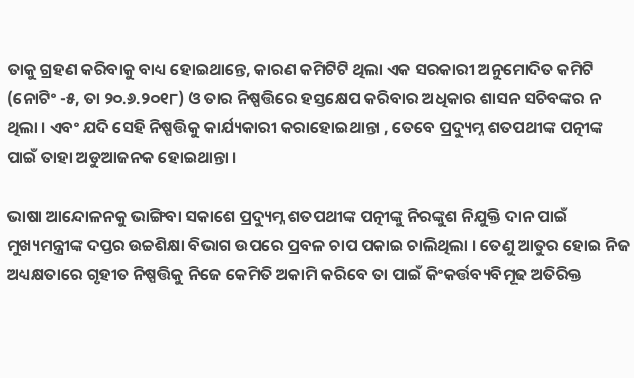ତାକୁ ଗ୍ରହଣ କରିବାକୁ ବାଧ୍ୟ ହୋଇଥାନ୍ତେ, କାରଣ କମିଟିଟି ଥିଲା ଏକ ସରକାରୀ ଅନୁମୋଦିତ କମିଟି (ନୋଟିଂ -୫, ତା ୨୦.୬.୨୦୧୮) ଓ ତାର ନିଷ୍ପତ୍ତିରେ ହସ୍ତକ୍ଷେପ କରିବାର ଅଧିକାର ଶାସନ ସଚିବଙ୍କର ନ ଥିଲା । ଏବଂ ଯଦି ସେହି ନିଷ୍ପତ୍ତିକୁ କାର୍ଯ୍ୟକାରୀ କରାହୋଇଥାନ୍ତା , ତେବେ ପ୍ରଦ୍ୟୁମ୍ନ ଶତପଥୀଙ୍କ ପତ୍ନୀଙ୍କ ପାଇଁ ତାହା ଅଡୁଆଜନକ ହୋଇଥାନ୍ତା ।

ଭାଷା ଆନ୍ଦୋଳନକୁ ଭାଙ୍ଗିବା ସକାଶେ ପ୍ରଦ୍ୟୁମ୍ନ ଶତପଥୀଙ୍କ ପତ୍ନୀଙ୍କୁ ନିରଙ୍କୁଶ ନିଯୁକ୍ତି ଦାନ ପାଇଁ ମୁଖ୍ୟମନ୍ତ୍ରୀଙ୍କ ଦପ୍ତର ଉଚ୍ଚଶିକ୍ଷା ବିଭାଗ ଉପରେ ପ୍ରବଳ ଚାପ ପକାଇ ଚାଲିଥିଲା । ତେଣୁ ଆତୁର ହୋଇ ନିଜ ଅଧ୍ୟକ୍ଷତାରେ ଗୃହୀତ ନିଷ୍ପତ୍ତିକୁ ନିଜେ କେମିତି ଅକାମି କରିବେ ତା ପାଇଁ କିଂକର୍ତ୍ତବ୍ୟବିମୂଢ ଅତିରିକ୍ତ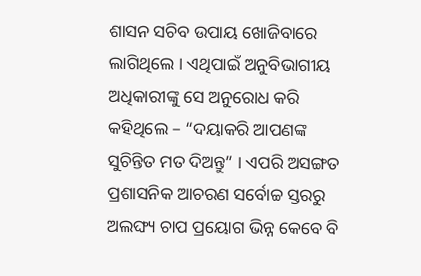ଶାସନ ସଚିବ ଉପାୟ ଖୋଜିବାରେ ଲାଗିଥିଲେ । ଏଥିପାଇଁ ଅନୁବିଭାଗୀୟ ଅଧିକାରୀଙ୍କୁ ସେ ଅନୁରୋଧ କରି କହିଥିଲେ – “ଦୟାକରି ଆପଣଙ୍କ ସୁଚିନ୍ତିତ ମତ ଦିଅନ୍ତୁ” । ଏପରି ଅସଙ୍ଗତ ପ୍ରଶାସନିକ ଆଚରଣ ସର୍ବୋଚ୍ଚ ସ୍ତରରୁ ଅଲଙ୍ଘ୍ୟ ଚାପ ପ୍ରୟୋଗ ଭିନ୍ନ କେବେ ବି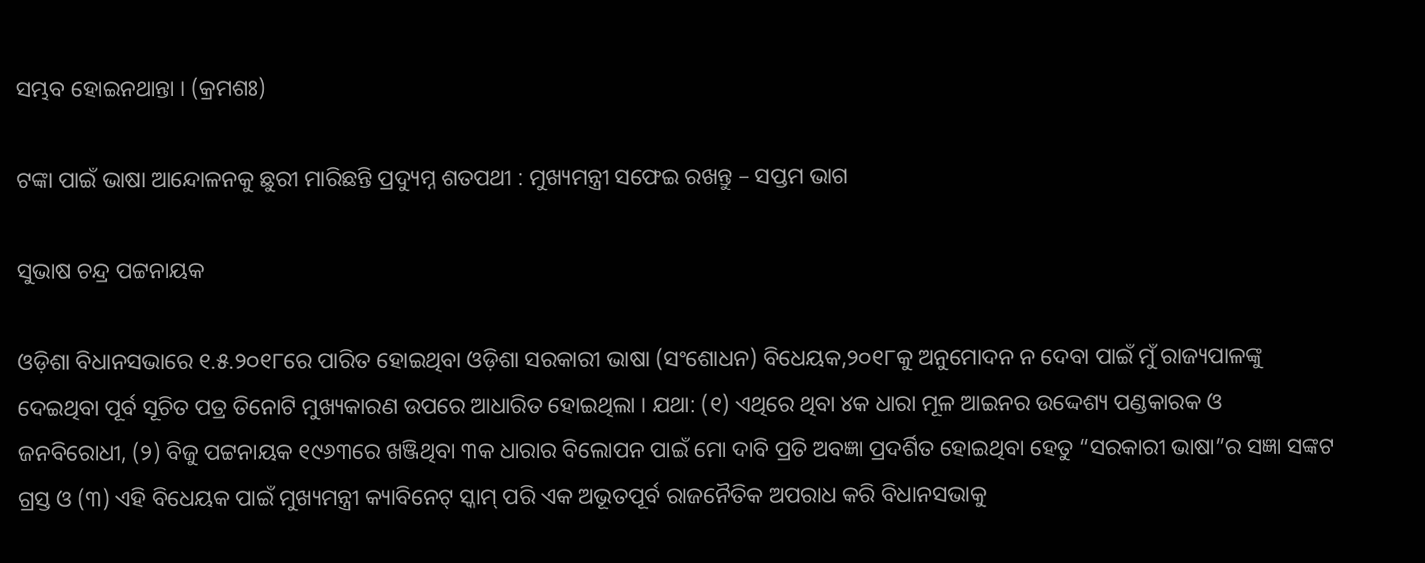ସମ୍ଭବ ହୋଇନଥାନ୍ତା । (କ୍ରମଶଃ)

ଟଙ୍କା ପାଇଁ ଭାଷା ଆନ୍ଦୋଳନକୁ ଛୁରୀ ମାରିଛନ୍ତି ପ୍ରଦ୍ୟୁମ୍ନ ଶତପଥୀ : ମୁଖ୍ୟମନ୍ତ୍ରୀ ସଫେଇ ରଖନ୍ତୁ – ସପ୍ତମ ଭାଗ

ସୁଭାଷ ଚନ୍ଦ୍ର ପଟ୍ଟନାୟକ

ଓଡ଼ିଶା ବିଧାନସଭାରେ ୧.୫.୨୦୧୮ରେ ପାରିତ ହୋଇଥିବା ଓଡ଼ିଶା ସରକାରୀ ଭାଷା (ସଂଶୋଧନ) ବିଧେୟକ,୨୦୧୮କୁ ଅନୁମୋଦନ ନ ଦେବା ପାଇଁ ମୁଁ ରାଜ୍ୟପାଳଙ୍କୁ ଦେଇଥିବା ପୂର୍ବ ସୂଚିତ ପତ୍ର ତିନୋଟି ମୁଖ୍ୟକାରଣ ଉପରେ ଆଧାରିତ ହୋଇଥିଲା । ଯଥା: (୧) ଏଥିରେ ଥିବା ୪କ ଧାରା ମୂଳ ଆଇନର ଉଦ୍ଦେଶ୍ୟ ପଣ୍ଡକାରକ ଓ ଜନବିରୋଧୀ, (୨) ବିଜୁ ପଟ୍ଟନାୟକ ୧୯୬୩ରେ ଖଞ୍ଜିଥିବା ୩କ ଧାରାର ବିଲୋପନ ପାଇଁ ମୋ ଦାବି ପ୍ରତି ଅବଜ୍ଞା ପ୍ରଦର୍ଶିତ ହୋଇଥିବା ହେତୁ “ସରକାରୀ ଭାଷା”ର ସଜ୍ଞା ସଙ୍କଟ ଗ୍ରସ୍ତ ଓ (୩) ଏହି ବିଧେୟକ ପାଇଁ ମୁଖ୍ୟମନ୍ତ୍ରୀ କ୍ୟାବିନେଟ୍ ସ୍କାମ୍ ପରି ଏକ ଅଭୂତପୂର୍ବ ରାଜନୈତିକ ଅପରାଧ କରି ବିଧାନସଭାକୁ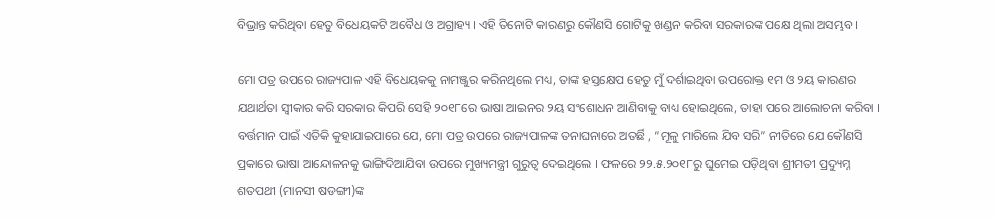ବିଭ୍ରାନ୍ତ କରିଥିବା ହେତୁ ବିଧେୟକଟି ଅବୈଧ ଓ ଅଗ୍ରାହ୍ୟ । ଏହି ତିନୋଟି କାରଣରୁ କୌଣସି ଗୋଟିକୁ ଖଣ୍ଡନ କରିବା ସରକାରଙ୍କ ପକ୍ଷେ ଥିଲା ଅସମ୍ଭବ ।

ମୋ ପତ୍ର ଉପରେ ରାଜ୍ୟପାଳ ଏହି ବିଧେୟକକୁ ନାମଞ୍ଜୁର କରିନଥିଲେ ମଧ୍ୟ, ତାଙ୍କ ହସ୍ତକ୍ଷେପ ହେତୁ ମୁଁ ଦର୍ଶାଇଥିବା ଉପରୋକ୍ତ ୧ମ ଓ ୨ୟ କାରଣର ଯଥାର୍ଥତା ସ୍ଵୀକାର କରି ସରକାର କିପରି ସେହି ୨୦୧୮ରେ ଭାଷା ଆଇନର ୨ୟ ସଂଶୋଧନ ଆଣିବାକୁ ବାଧ୍ୟ ହୋଇଥିଲେ, ତାହା ପରେ ଆଲୋଚନା କରିବା । ବର୍ତ୍ତମାନ ପାଇଁ ଏତିକି କୁହାଯାଇପାରେ ଯେ, ମୋ ପତ୍ର ଉପରେ ରାଜ୍ୟପାଳଙ୍କ ତନାଘନାରେ ଅତର୍ଛି , “ମୂଳୁ ମାରିଲେ ଯିବ ସରି” ନୀତିରେ ଯେ କୌଣସି ପ୍ରକାରେ ଭାଷା ଆନ୍ଦୋଳନକୁ ଭାଙ୍ଗିଦିଆଯିବା ଉପରେ ମୁଖ୍ୟମନ୍ତ୍ରୀ ଗୁରୁତ୍ଵ ଦେଇଥିଲେ । ଫଳରେ ୨୨.୫.୨୦୧୮ରୁ ଘୁମେଇ ପଡ଼ିଥିବା ଶ୍ରୀମତୀ ପ୍ରଦ୍ୟୁମ୍ନ ଶତପଥୀ (ମାନସୀ ଷଡଙ୍ଗୀ)ଙ୍କ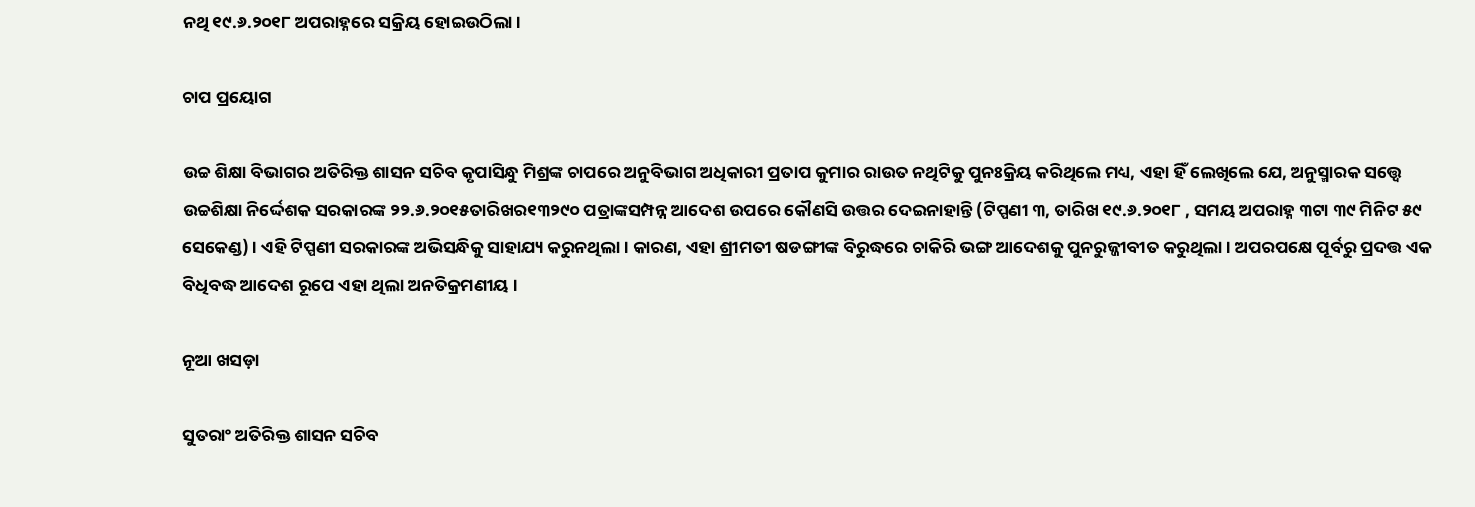ନଥି ୧୯.୬.୨୦୧୮ ଅପରାହ୍ନରେ ସକ୍ରିୟ ହୋଇଉଠିଲା ।

ଚାପ ପ୍ରୟୋଗ

ଉଚ୍ଚ ଶିକ୍ଷା ବିଭାଗର ଅତିରିକ୍ତ ଶାସନ ସଚିବ କୃପାସିନ୍ଧୁ ମିଶ୍ରଙ୍କ ଚାପରେ ଅନୁବିଭାଗ ଅଧିକାରୀ ପ୍ରତାପ କୁମାର ରାଉତ ନଥିଟିକୁ ପୁନଃକ୍ରିୟ କରିଥିଲେ ମଧ୍ୟ, ଏହା ହିଁ ଲେଖିଲେ ଯେ, ଅନୁସ୍ମାରକ ସତ୍ତ୍ୱେ ଉଚ୍ଚଶିକ୍ଷା ନିର୍ଦ୍ଦେଶକ ସରକାରଙ୍କ ୨୨.୬.୨୦୧୫ତାରିଖର୧୩୨୯୦ ପତ୍ରାଙ୍କସମ୍ପନ୍ନ ଆଦେଶ ଉପରେ କୌଣସି ଉତ୍ତର ଦେଇନାହାନ୍ତି (ଟିପ୍ପଣୀ ୩, ତାରିଖ ୧୯.୬.୨୦୧୮ , ସମୟ ଅପରାହ୍ନ ୩ଟା ୩୯ ମିନିଟ ୫୯ ସେକେଣ୍ଡ) । ଏହି ଟିପ୍ପଣୀ ସରକାରଙ୍କ ଅଭିସନ୍ଧିକୁ ସାହାଯ୍ୟ କରୁନଥିଲା । କାରଣ, ଏହା ଶ୍ରୀମତୀ ଷଡଙ୍ଗୀଙ୍କ ବିରୁଦ୍ଧରେ ଚାକିରି ଭଙ୍ଗ ଆଦେଶକୁ ପୁନରୁଜ୍ଜୀବୀତ କରୁଥିଲା । ଅପରପକ୍ଷେ ପୂର୍ବରୁ ପ୍ରଦତ୍ତ ଏକ ବିଧିବଦ୍ଧ ଆଦେଶ ରୂପେ ଏହା ଥିଲା ଅନତିକ୍ରମଣୀୟ ।

ନୂଆ ଖସଡ଼ା

ସୁତରାଂ ଅତିରିକ୍ତ ଶାସନ ସଚିବ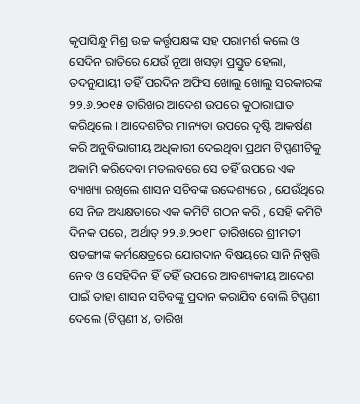କୃପାସିନ୍ଧୁ ମିଶ୍ର ଉଚ୍ଚ କର୍ତ୍ତୃପକ୍ଷଙ୍କ ସହ ପରାମର୍ଶ କଲେ ଓ ସେଦିନ ରାତିରେ ଯେଉଁ ନୂଆ ଖସଡ଼ା ପ୍ରସ୍ତୁତ ହେଲା, ତଦନୁଯାୟୀ ତହିଁ ପରଦିନ ଅଫିସ ଖୋଲୁ ଖୋଲୁ ସରକାରଙ୍କ ୨୨.୬.୨୦୧୫ ତାରିଖର ଆଦେଶ ଉପରେ କୁଠାରାଘାତ କରିଥିଲେ । ଆଦେଶଟିର ମାନ୍ୟତା ଉପରେ ଦୃଷ୍ଟି ଆକର୍ଷଣ କରି ଅନୁବିଭାଗୀୟ ଅଧିକାରୀ ଦେଇଥିବା ପ୍ରଥମ ଟିପ୍ପଣୀଟିକୁ ଅକାମି କରିଦେବା ମତଲବରେ ସେ ତହିଁ ଉପରେ ଏକ ବ୍ୟାଖ୍ୟା ରଖିଲେ ଶାସନ ସଚିବଙ୍କ ଉଦ୍ଦେଶ୍ୟରେ , ଯେଉଁଥିରେ ସେ ନିଜ ଅଧ୍ୟକ୍ଷତାରେ ଏକ କମିଟି ଗଠନ କରି , ସେହି କମିଟି ଦିନକ ପରେ, ଅର୍ଥାତ୍ ୨୨.୬.୨୦୧୮ ତାରିଖରେ ଶ୍ରୀମତୀ ଷଡଙ୍ଗୀଙ୍କ କର୍ମକ୍ଷେତ୍ରରେ ଯୋଗଦାନ ବିଷୟରେ ସାନି ନିଷ୍ପତ୍ତି ନେବ ଓ ସେହିଦିନ ହିଁ ତହିଁ ଉପରେ ଆବଶ୍ୟକୀୟ ଆଦେଶ ପାଇଁ ତାହା ଶାସନ ସଚିବଙ୍କୁ ପ୍ରଦାନ କରାଯିବ ବୋଲି ଟିପ୍ପଣୀ ଦେଲେ (ଟିପ୍ପଣୀ ୪, ତାରିଖ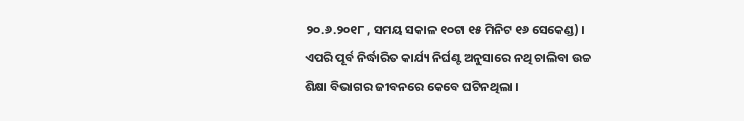୨୦.୬.୨୦୧୮ , ସମୟ ସକାଳ ୧୦ଟା ୧୫ ମିନିଟ ୧୬ ସେକେଣ୍ଡ) । ଏପରି ପୂର୍ବ ନିର୍ଦ୍ଧାରିତ କାର୍ଯ୍ୟ ନିର୍ଘଣ୍ଟ ଅନୁସାରେ ନଥି ଚାଲିବା ଉଚ୍ଚ ଶିକ୍ଷା ବିଭାଗର ଜୀବନରେ କେବେ ଘଟିନଥିଲା ।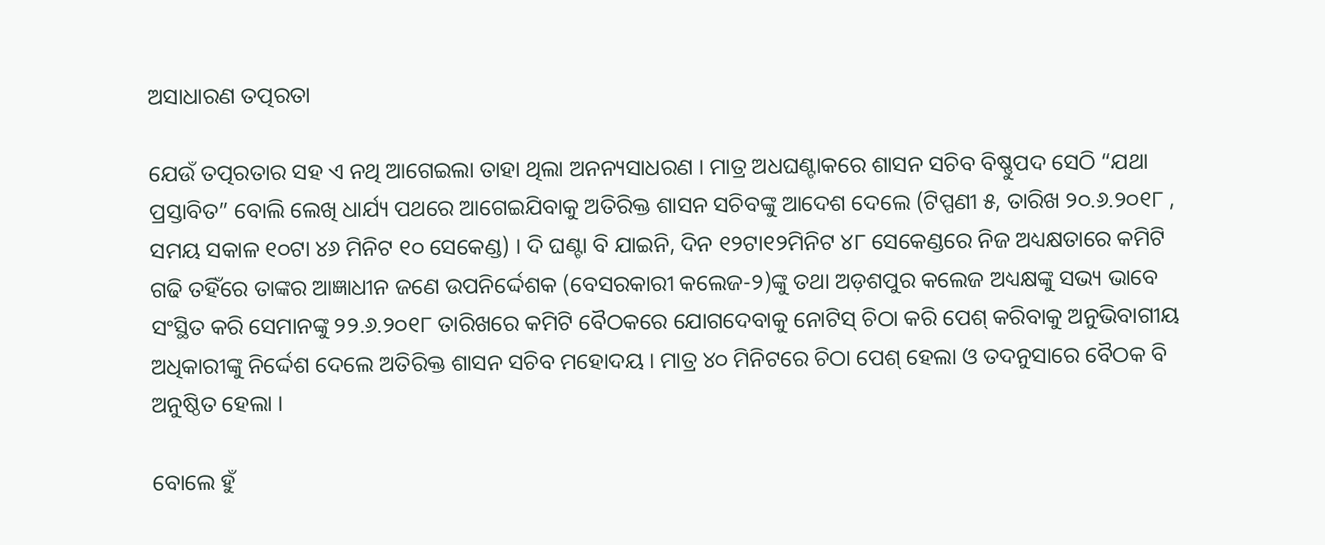ଅସାଧାରଣ ତତ୍ପରତା

ଯେଉଁ ତତ୍ପରତାର ସହ ଏ ନଥି ଆଗେଇଲା ତାହା ଥିଲା ଅନନ୍ୟସାଧରଣ । ମାତ୍ର ଅଧଘଣ୍ଟାକରେ ଶାସନ ସଚିବ ବିଷ୍ଣୁପଦ ସେଠି “ଯଥା ପ୍ରସ୍ତାବିତ” ବୋଲି ଲେଖି ଧାର୍ଯ୍ୟ ପଥରେ ଆଗେଇଯିବାକୁ ଅତିରିକ୍ତ ଶାସନ ସଚିବଙ୍କୁ ଆଦେଶ ଦେଲେ (ଟିପ୍ପଣୀ ୫, ତାରିଖ ୨୦.୬.୨୦୧୮ , ସମୟ ସକାଳ ୧୦ଟା ୪୬ ମିନିଟ ୧୦ ସେକେଣ୍ଡ) । ଦି ଘଣ୍ଟା ବି ଯାଇନି, ଦିନ ୧୨ଟା୧୨ମିନିଟ ୪୮ ସେକେଣ୍ଡରେ ନିଜ ଅଧ୍ୟକ୍ଷତାରେ କମିଟି ଗଢି ତହିଁରେ ତାଙ୍କର ଆଜ୍ଞାଧୀନ ଜଣେ ଉପନିର୍ଦ୍ଦେଶକ (ବେସରକାରୀ କଲେଜ-୨)ଙ୍କୁ ତଥା ଅଡ଼ଶପୁର କଲେଜ ଅଧ୍ୟକ୍ଷଙ୍କୁ ସଭ୍ୟ ଭାବେ ସଂସ୍ଥିତ କରି ସେମାନଙ୍କୁ ୨୨.୬.୨୦୧୮ ତାରିଖରେ କମିଟି ବୈଠକରେ ଯୋଗଦେବାକୁ ନୋଟିସ୍ ଚିଠା କରି ପେଶ୍ କରିବାକୁ ଅନୁଭିବାଗୀୟ ଅଧିକାରୀଙ୍କୁ ନିର୍ଦ୍ଦେଶ ଦେଲେ ଅତିରିକ୍ତ ଶାସନ ସଚିବ ମହୋଦୟ । ମାତ୍ର ୪୦ ମିନିଟରେ ଚିଠା ପେଶ୍ ହେଲା ଓ ତଦନୁସାରେ ବୈଠକ ବି ଅନୁଷ୍ଠିତ ହେଲା ।

ବୋଲେ ହୁଁ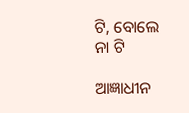ଟି, ବୋଲେ ନା ଟି

ଆଜ୍ଞାଧୀନ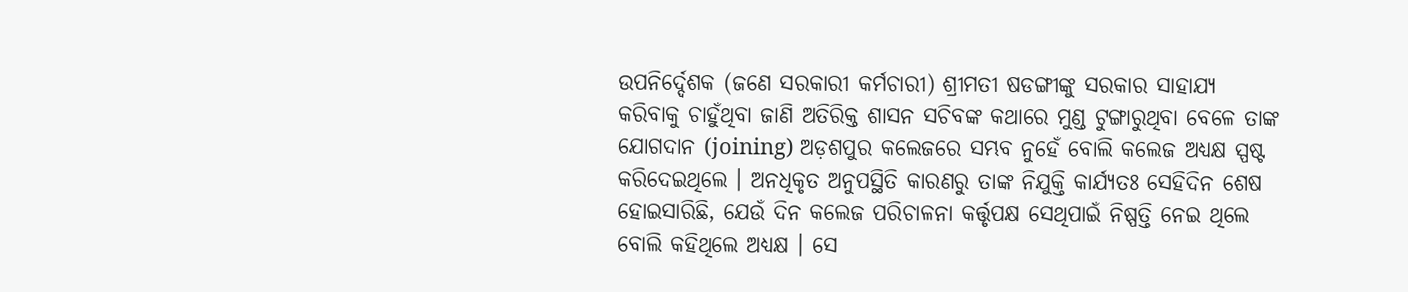ଉପନିର୍ଦ୍ଦେଶକ (ଜଣେ ସରକାରୀ କର୍ମଚାରୀ) ଶ୍ରୀମତୀ ଷଡଙ୍ଗୀଙ୍କୁ ସରକାର ସାହାଯ୍ୟ କରିବାକୁ ଚାହୁଁଥିବା ଜାଣି ଅତିରିକ୍ତ ଶାସନ ସଚିବଙ୍କ କଥାରେ ମୁଣ୍ଡ ଟୁଙ୍ଗାରୁଥିବା ବେଳେ ତାଙ୍କ ଯୋଗଦାନ (joining) ଅଡ଼ଶପୁର କଲେଜରେ ସମ୍ଭବ ନୁହେଁ ବୋଲି କଲେଜ ଅଧ୍ୟକ୍ଷ ସ୍ପଷ୍ଟ କରିଦେଇଥିଲେ । ଅନଧିକୃତ ଅନୁପସ୍ଥିତି କାରଣରୁ ତାଙ୍କ ନିଯୁକ୍ତି କାର୍ଯ୍ୟତଃ ସେହିଦିନ ଶେଷ ହୋଇସାରିଛି, ଯେଉଁ ଦିନ କଲେଜ ପରିଚାଳନା କର୍ତ୍ତୃପକ୍ଷ ସେଥିପାଇଁ ନିଷ୍ପତ୍ତି ନେଇ ଥିଲେ ବୋଲି କହିଥିଲେ ଅଧ୍ୟକ୍ଷ । ସେ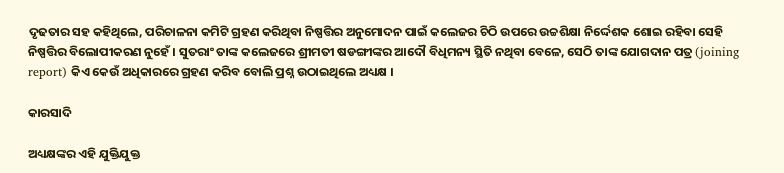ଦୃଢତାର ସହ କହିଥିଲେ, ପରିଚାଳନା କମିଟି ଗ୍ରହଣ କରିଥିବା ନିଷ୍ପତ୍ତିର ଅନୁମୋଦନ ପାଇଁ କଲେଜର ଚିଠି ଉପରେ ଉଚ୍ଚଶିକ୍ଷା ନିର୍ଦ୍ଦେଶକ ଶୋଇ ରହିବା ସେହି ନିଷ୍ପତ୍ତିର ବିଲୋପୀକରଣ ନୁହେଁ । ସୁତରାଂ ତାଙ୍କ କଲେଜରେ ଶ୍ରୀମତୀ ଷଡଙ୍ଗୀଙ୍କର ଆଦୌ ବିଧିମନ୍ୟ ସ୍ଥିତି ନଥିବା ବେଳେ, ସେଠି ତାଙ୍କ ଯୋଗଦାନ ପତ୍ର (joining report) କିଏ କେଉଁ ଅଧିକାରରେ ଗ୍ରହଣ କରିବ ବୋଲି ପ୍ରଶ୍ନ ଉଠାଇଥିଲେ ଅଧ୍ୟକ୍ଷ ।

କାରସାଦି

ଅଧ୍ୟକ୍ଷଙ୍କର ଏହି ଯୁକ୍ତିଯୁକ୍ତ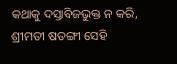କଥାକୁ ଦସ୍ତାବିଜଭୁକ୍ତ ନ କରି, ଶ୍ରୀମତୀ ଷଡଙ୍ଗୀ ସେହି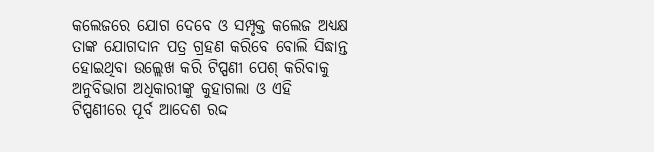କଲେଜରେ ଯୋଗ ଦେବେ ଓ ସମ୍ପୃକ୍ତ କଲେଜ ଅଧ୍ୟକ୍ଷ ତାଙ୍କ ଯୋଗଦାନ ପତ୍ର ଗ୍ରହଣ କରିବେ ବୋଲି ସିଦ୍ଧାନ୍ତ ହୋଇଥିବା ଉଲ୍ଲେଖ କରି ଟିପ୍ପଣୀ ପେଶ୍ କରିବାକୁ ଅନୁବିଭାଗ ଅଧିକାରୀଙ୍କୁ କୁହାଗଲା ଓ ଏହି ଟିପ୍ପଣୀରେ ପୂର୍ବ ଆଦେଶ ରଦ୍ଦ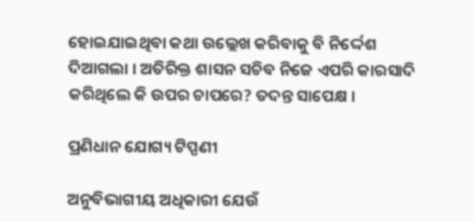ହୋଇଯାଇଥିବା କଥା ଉଲ୍ଲେଖ କରିବାକୁ ବି ନିର୍ଦ୍ଦେଶ ଦିଆଗଲା । ଅତିରିକ୍ତ ଶାସନ ସଚିବ ନିଜେ ଏପରି କାରସାଦି କରିଥିଲେ କି ଉପର ଚାପରେ? ତଦନ୍ତ ସାପେକ୍ଷ ।

ପ୍ରଣିଧାନ ଯୋଗ୍ୟ ଟିପ୍ପଣୀ

ଅନୁବିଭାଗୀୟ ଅଧିକାରୀ ଯେଉଁ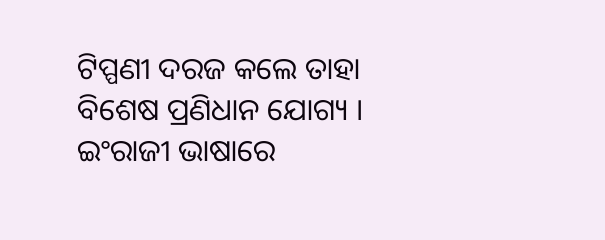ଟିପ୍ପଣୀ ଦରଜ କଲେ ତାହା ବିଶେଷ ପ୍ରଣିଧାନ ଯୋଗ୍ୟ । ଇଂରାଜୀ ଭାଷାରେ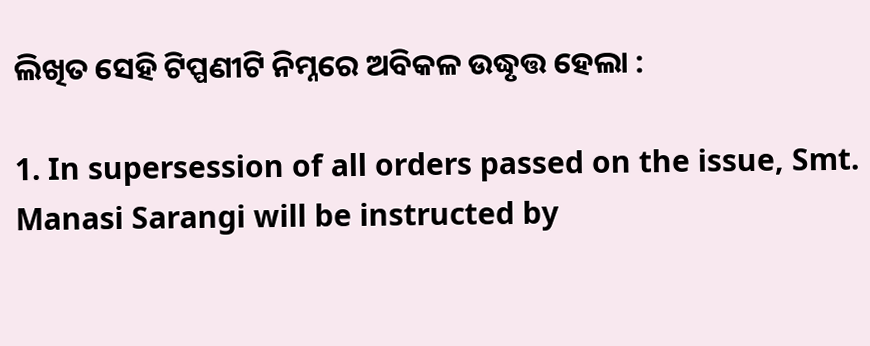ଲିଖିତ ସେହି ଟିପ୍ପଣୀଟି ନିମ୍ନରେ ଅବିକଳ ଉଦ୍ଧୃତ୍ତ ହେଲା :

1. In supersession of all orders passed on the issue, Smt. Manasi Sarangi will be instructed by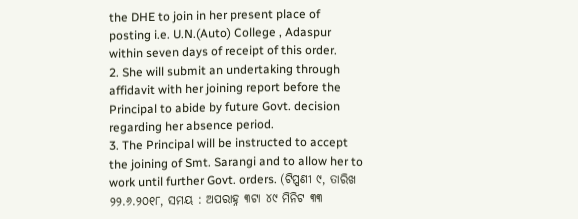the DHE to join in her present place of posting i.e. U.N.(Auto) College , Adaspur within seven days of receipt of this order.
2. She will submit an undertaking through affidavit with her joining report before the Principal to abide by future Govt. decision regarding her absence period.
3. The Principal will be instructed to accept the joining of Smt. Sarangi and to allow her to work until further Govt. orders. (ଟିପ୍ପଣୀ ୯, ତାରିଖ ୨୨.୬.୨୦୧୮, ସମୟ : ଅପରାହ୍ନ ୩ଟା ୪୯ ମିନିଟ ୩୩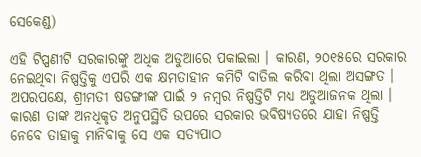ସେକେଣ୍ଡ)

ଏହି ଟିପ୍ପଣୀଟି ସରକାରଙ୍କୁ ଅଧିକ ଅଡୁଆରେ ପକାଇଲା । କାରଣ, ୨୦୧୫ରେ ସରକାର ନେଇଥିବା ନିଷ୍ପତ୍ତିକୁ ଏପରି ଏକ କ୍ଷମତାହୀନ କମିଟି ବାତିଲ କରିବା ଥିଲା ଅସଙ୍ଗତ । ଅପରପକ୍ଷେ, ଶ୍ରୀମତୀ ଷଡଙ୍ଗୀଙ୍କ ପାଇଁ ୨ ନମ୍ବର ନିଷ୍ପତ୍ତିଟି ମଧ୍ୟ ଅଡୁଆଜନକ ଥିଲା । କାରଣ ତାଙ୍କ ଅନଧିକୃତ ଅନୁପସ୍ଥିତି ଉପରେ ସରକାର ଭବିଷ୍ୟତରେ ଯାହା ନିଷ୍ପତ୍ତି ନେବେ ତାହାକୁ ମାନିବାକୁ ସେ ଏକ ସତ୍ୟପାଠ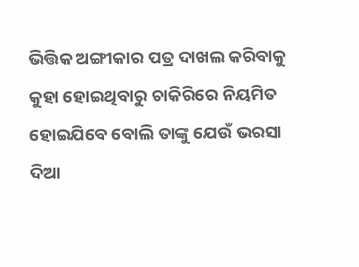ଭିତ୍ତିକ ଅଙ୍ଗୀକାର ପତ୍ର ଦାଖଲ କରିବାକୁ କୁହା ହୋଇଥିବାରୁ ଚାକିରିରେ ନିୟମିତ ହୋଇଯିବେ ବୋଲି ତାଙ୍କୁ ଯେଉଁ ଭରସା ଦିଆ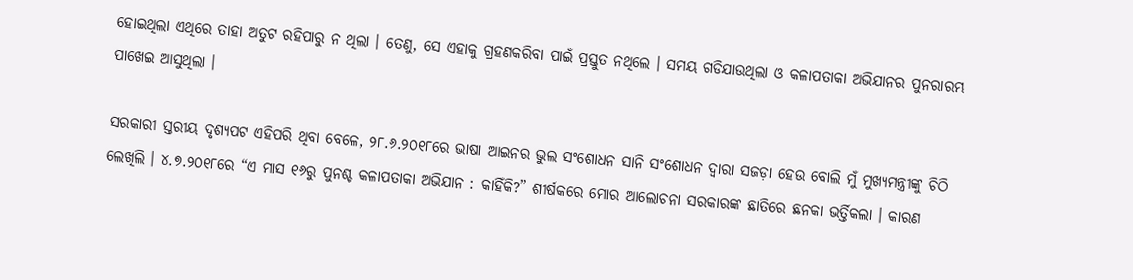ହୋଇଥିଲା ଏଥିରେ ତାହା ଅତୁଟ ରହିପାରୁ ନ ଥିଲା । ତେଣୁ, ସେ ଏହାକୁ ଗ୍ରହଣକରିବା ପାଇଁ ପ୍ରସ୍ତୁତ ନଥିଲେ । ସମୟ ଗଡିଯାଉଥିଲା ଓ କଳାପତାକା ଅଭିଯାନର ପୁନରାରମ୍ଭ ପାଖେଇ ଆସୁଥିଲା ।

ସରକାରୀ ସ୍ତରୀୟ ଦୃଶ୍ୟପଟ ଏହିପରି ଥିବା ବେଳେ, ୨୮.୬.୨୦୧୮ରେ ଭାଷା ଆଇନର ଭୁଲ ସଂଶୋଧନ ସାନି ସଂଶୋଧନ ଦ୍ଵାରା ସଜଡ଼ା ହେଉ ବୋଲି ମୁଁ ମୁଖ୍ୟମନ୍ତ୍ରୀଙ୍କୁ ଚିଠି ଲେଖିଲି । ୪.୭.୨୦୧୮ରେ “ଏ ମାସ ୧୬ରୁ ପୁନଶ୍ଚ କଳାପତାକା ଅଭିଯାନ : କାହିଁକି?” ଶୀର୍ଷକରେ ମୋର ଆଲୋଚନା ସରକାରଙ୍କ ଛାତିରେ ଛନକା ଭର୍ତ୍ତିକଲା । କାରଣ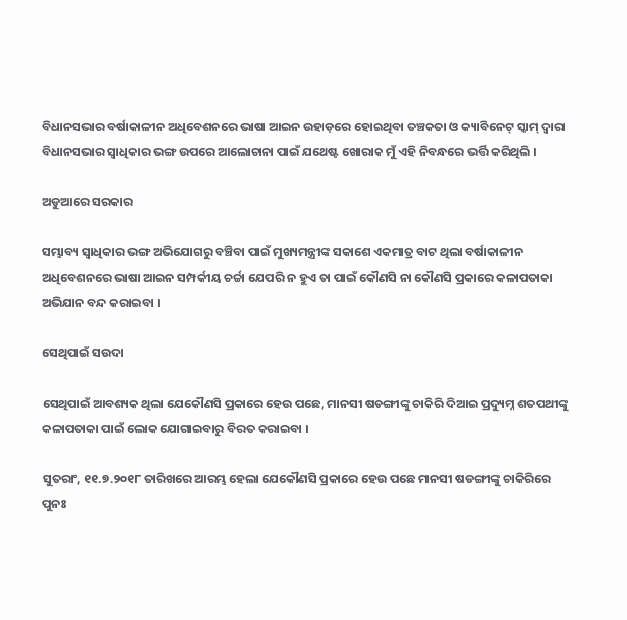ବିଧାନସଭାର ବର୍ଷାକାଳୀନ ଅଧିବେଶନରେ ଭାଷା ଆଇନ ଉହାଡ଼ରେ ହୋଇଥିବା ତଞ୍ଚକତା ଓ କ୍ୟାବିନେଟ୍ ସ୍କାମ୍ ଦ୍ଵାରା ବିଧାନସଭାର ସ୍ଵାଧିକାର ଭଙ୍ଗ ଉପରେ ଆଲୋଚାନା ପାଇଁ ଯଥେଷ୍ଟ ଖୋରାକ ମୁଁ ଏହି ନିବନ୍ଧରେ ଭର୍ତ୍ତି କରିଥିଲି ।

ଅଡୁଆରେ ସରକାର

ସମ୍ଭାବ୍ୟ ସ୍ଵାଧିକାର ଭଙ୍ଗ ଅଭିଯୋଗରୁ ବଞ୍ଚିବା ପାଇଁ ମୁଖ୍ୟମନ୍ତ୍ରୀଙ୍କ ସକାଶେ ଏକମାତ୍ର ବାଟ ଥିଲା ବର୍ଷାକାଳୀନ ଅଧିବେଶନରେ ଭାଷା ଆଇନ ସମ୍ପର୍କୀୟ ଚର୍ଚ୍ଚା ଯେପରି ନ ହୁଏ ତା ପାଇଁ କୌଣସି ନା କୌଣସି ପ୍ରକାରେ କଳାପତାକା ଅଭିଯାନ ବନ୍ଦ କରାଇବା ।

ସେଥିପାଇଁ ସଉଦା

ସେଥିପାଇଁ ଆବଶ୍ୟକ ଥିଲା ଯେକୌଣସି ପ୍ରକାରେ ହେଉ ପଛେ, ମାନସୀ ଷଡଙ୍ଗୀଙ୍କୁ ଚାକିରି ଦିଆଇ ପ୍ରଦ୍ୟୁମ୍ନ ଶତପଥୀଙ୍କୁ କଳାପତାକା ପାଇଁ ଲୋକ ଯୋଗାଇବାରୁ ବିରତ କରାଇବା ।

ସୁତରାଂ, ୧୧.୭.୨୦୧୮ ତାରିଖରେ ଆରମ୍ଭ ହେଲା ଯେକୌଣସି ପ୍ରକାରେ ହେଉ ପଛେ ମାନସୀ ଷଡଙ୍ଗୀଙ୍କୁ ଚାକିରିରେ ପୁନଃ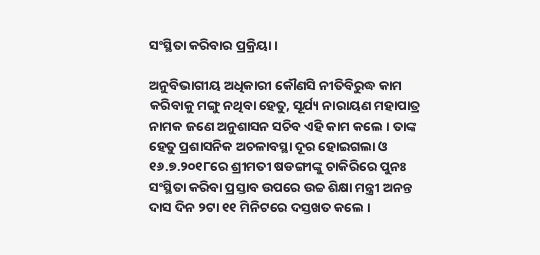ସଂସ୍ଥିତା କରିବାର ପ୍ରକ୍ରିୟା ।

ଅନୁବିଭାଗୀୟ ଅଧିକାରୀ କୌଣସି ନୀତିବିରୁଦ୍ଧ କାମ କରିବାକୁ ମଙ୍ଗୁ ନଥିବା ହେତୁ, ସୂର୍ଯ୍ୟ ନାରାୟଣ ମହାପାତ୍ର ନାମକ ଜଣେ ଅନୁଶାସନ ସଚିବ ଏହି କାମ କଲେ । ତାଙ୍କ ହେତୁ ପ୍ରଶାସନିକ ଅଚଳାବସ୍ଥା ଦୂର ହୋଇଗଲା ଓ ୧୬.୭.୨୦୧୮ରେ ଶ୍ରୀମତୀ ଷଡଙ୍ଗୀଙ୍କୁ ଚାକିରିରେ ପୁନଃ ସଂସ୍ଥିତା କରିବା ପ୍ରସ୍ତାବ ଉପରେ ଉଚ୍ଚ ଶିକ୍ଷା ମନ୍ତ୍ରୀ ଅନନ୍ତ ଦାସ ଦିନ ୨ଟା ୧୧ ମିନିଟରେ ଦସ୍ତଖତ କଲେ ।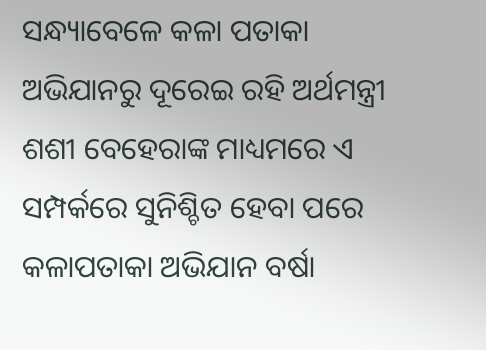ସନ୍ଧ୍ୟାବେଳେ କଳା ପତାକା ଅଭିଯାନରୁ ଦୂରେଇ ରହି ଅର୍ଥମନ୍ତ୍ରୀ ଶଶୀ ବେହେରାଙ୍କ ମାଧ୍ୟମରେ ଏ ସମ୍ପର୍କରେ ସୁନିଶ୍ଚିତ ହେବା ପରେ କଳାପତାକା ଅଭିଯାନ ବର୍ଷା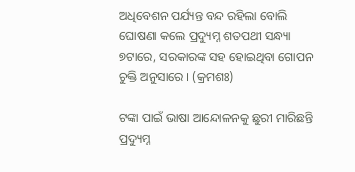ଅଧିବେଶନ ପର୍ଯ୍ୟନ୍ତ ବନ୍ଦ ରହିଲା ବୋଲି ଘୋଷଣା କଲେ ପ୍ରଦ୍ୟୁମ୍ନ ଶତପଥୀ ସନ୍ଧ୍ୟା ୭ଟାରେ, ସରକାରଙ୍କ ସହ ହୋଇଥିବା ଗୋପନ ଚୁକ୍ତି ଅନୁସାରେ । (କ୍ରମଶଃ)

ଟଙ୍କା ପାଇଁ ଭାଷା ଆନ୍ଦୋଳନକୁ ଛୁରୀ ମାରିଛନ୍ତି ପ୍ରଦ୍ୟୁମ୍ନ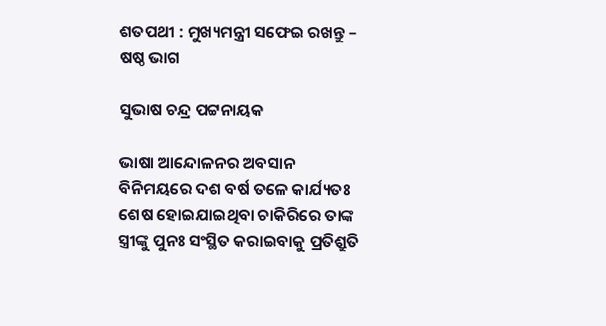ଶତପଥୀ : ମୁଖ୍ୟମନ୍ତ୍ରୀ ସଫେଇ ରଖନ୍ତୁ – ଷଷ୍ଠ ଭାଗ

ସୁଭାଷ ଚନ୍ଦ୍ର ପଟ୍ଟନାୟକ

ଭାଷା ଆନ୍ଦୋଳନର ଅବସାନ ବିନିମୟରେ ଦଶ ବର୍ଷ ତଳେ କାର୍ଯ୍ୟତଃ ଶେଷ ହୋଇଯାଇଥିବା ଚାକିରିରେ ତାଙ୍କ ସ୍ତ୍ରୀଙ୍କୁ ପୁନଃ ସଂସ୍ଥିତ କରାଇବାକୁ ପ୍ରତିଶ୍ରୁତି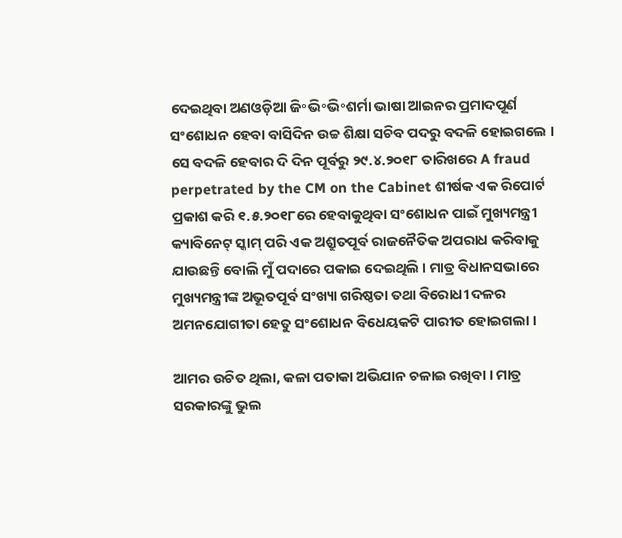ଦେଇଥିବା ଅଣଓଡ଼ିଆ ଜି॰ଭି॰ଭି॰ଶର୍ମା ଭାଷା ଆଇନର ପ୍ରମାଦପୂର୍ଣ ସଂଶୋଧନ ହେବା ବାସିଦିନ ଉଚ୍ଚ ଶିକ୍ଷା ସଚିବ ପଦରୁ ବଦଳି ହୋଇଗଲେ । ସେ ବଦଳି ହେବାର ଦି ଦିନ ପୂର୍ବରୁ ୨୯.୪.୨୦୧୮ ତାରିଖରେ A fraud perpetrated by the CM on the Cabinet ଶୀର୍ଷକ ଏକ ରିପୋର୍ଟ ପ୍ରକାଶ କରି ୧.୫.୨୦୧୮ରେ ହେବାକୁଥିବା ସଂଶୋଧନ ପାଇଁ ମୁଖ୍ୟମନ୍ତ୍ରୀ କ୍ୟାବିନେଟ୍ ସ୍କାମ୍ ପରି ଏକ ଅଶ୍ରୁତପୂର୍ବ ରାଜନୈତିକ ଅପରାଧ କରିବାକୁ ଯାଉଛନ୍ତି ବୋଲି ମୁଁ ପଦାରେ ପକାଇ ଦେଇଥିଲି । ମାତ୍ର ବିଧାନସଭାରେ ମୁଖ୍ୟମନ୍ତ୍ରୀଙ୍କ ଅଭୂତପୂର୍ବ ସଂଖ୍ୟା ଗରିଷ୍ଠତା ତଥା ବିରୋଧୀ ଦଳର ଅମନଯୋଗୀତା ହେତୁ ସଂଶୋଧନ ବିଧେୟକଟି ପାରୀତ ହୋଇଗଲା ।

ଆମର ଉଚିତ ଥିଲା, କଳା ପତାକା ଅଭିଯାନ ଚଳାଇ ରଖିବା । ମାତ୍ର ସରକାରଙ୍କୁ ଭୁଲ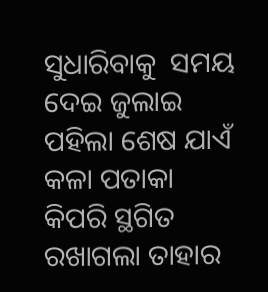ସୁଧାରିବାକୁ  ସମୟ ଦେଇ ଜୁଲାଇ ପହିଲା ଶେଷ ଯାଏଁ କଳା ପତାକା କିପରି ସ୍ଥଗିତ ରଖାଗଲା ତାହାର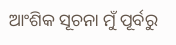ଆଂଶିକ ସୂଚନା ମୁଁ ପୂର୍ବରୁ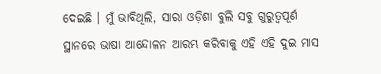ଦେଇଛି । ମୁଁ ଭାବିଥିଲି, ସାରା ଓଡ଼ିଶା ବୁଲି ସବୁ ଗୁରୁତ୍ଵପୂର୍ଣ ସ୍ଥାନରେ ଭାଷା ଆନ୍ଦୋଳନ ଆରମ୍ଭ କରିବାକୁ ଏହି ଏହି ଦୁଇ ମାସ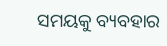ସମୟକୁ ବ୍ୟବହାର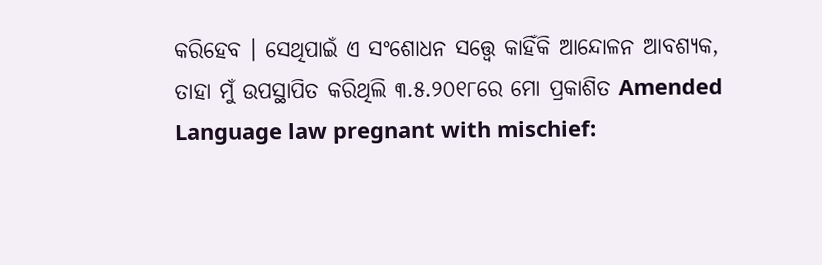କରିହେବ । ସେଥିପାଇଁ ଏ ସଂଶୋଧନ ସତ୍ତ୍ୱେ କାହିଁକି ଆନ୍ଦୋଳନ ଆବଶ୍ୟକ, ତାହା ମୁଁ ଉପସ୍ଥାପିତ କରିଥିଲି ୩.୫.୨୦୧୮ରେ ମୋ ପ୍ରକାଶିତ Amended Language law pregnant with mischief: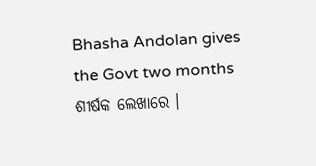Bhasha Andolan gives the Govt two months ଶୀର୍ଷକ ଲେଖାରେ ।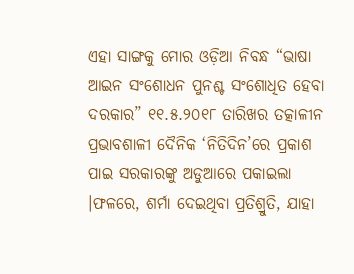ଏହା ସାଙ୍ଗକୁ ମୋର ଓଡ଼ିଆ ନିବନ୍ଧ “ଭାଷା ଆଇନ ସଂଶୋଧନ ପୁନଶ୍ଚ ସଂଶୋଧିତ ହେବା ଦରକାର” ୧୧.୫.୨୦୧୮ ତାରିଖର ତତ୍କାଳୀନ ପ୍ରଭାବଶାଳୀ ଦୈନିକ ‘ନିତିଦିନ’ରେ ପ୍ରକାଶ ପାଇ ସରକାରଙ୍କୁ ଅଡୁଆରେ ପକାଇଲା ।ଫଳରେ, ଶର୍ମା ଦେଇଥିବା ପ୍ରତିଶ୍ରୁତି, ଯାହା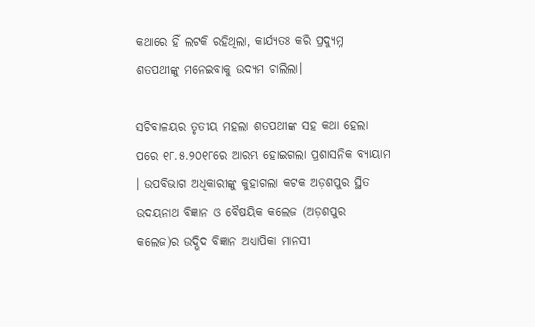କଥାରେ ହିଁ ଲଟକି ରହିଥିଲା, କାର୍ଯ୍ୟତଃ କରି ପ୍ରଦ୍ୟୁମ୍ନ ଶତପଥୀଙ୍କୁ ମନେଇବାକୁ ଉଦ୍ୟମ ଚାଲିଲା।

ସଚିବାଳୟର ତୃତୀୟ ମହଲା ଶତପଥୀଙ୍କ ସହ କଥା ହେଲା ପରେ ୧୮.୫.୨୦୧୮ରେ ଆରମ୍ଭ ହୋଇଗଲା ପ୍ରଶାସନିକ ବ୍ୟାୟାମ । ଉପବିଭାଗ ଅଧିକାରୀଙ୍କୁ କୁହାଗଲା କଟକ ଅଡ଼ଶପୁର ସ୍ଥିତ ଉଦୟନାଥ ବିଜ୍ଞାନ ଓ ବୈଷୟିକ କଲେଜ (ଅଡ଼ଶପୁର କଲେଜ)ର ଉଦ୍ଭିଦ ବିଜ୍ଞାନ ଅଧ୍ୟାପିକା ମାନସୀ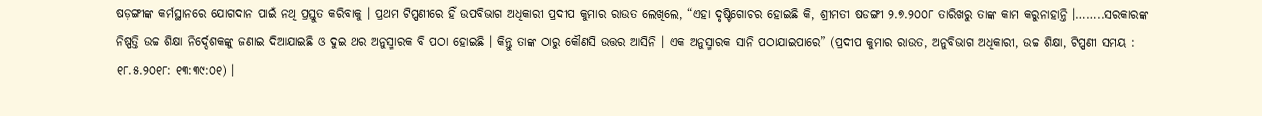ଷଡ଼ଙ୍ଗୀଙ୍କ କର୍ମସ୍ଥାନରେ ଯୋଗଦାନ ପାଇଁ ନଥି ପ୍ରସ୍ତୁତ କରିବାକୁ । ପ୍ରଥମ ଟିପ୍ପଣୀରେ ହିଁ ଉପବିଭାଗ ଅଧିକାରୀ ପ୍ରଦୀପ କୁମାର ରାଉତ ଲେଖିଲେ, “ଏହା ଦୃଷ୍ଟିଗୋଚର ହୋଇଛି କି, ଶ୍ରୀମତୀ ଷଡଙ୍ଗୀ ୨.୭.୨୦୦୮ ତାରିଖରୁ ତାଙ୍କ କାମ କରୁନାହାନ୍ତି ।……..ସରକାରଙ୍କ ନିଷ୍ପତ୍ତି ଉଚ୍ଚ ଶିକ୍ଷା ନିର୍ଦ୍ଦେଶକଙ୍କୁ ଜଣାଇ ଦିଆଯାଇଛି ଓ ଦୁଇ ଥର ଅନୁସ୍ମାରକ ବି ପଠା ହୋଇଛି । କିନ୍ତୁ ତାଙ୍କ ଠାରୁ କୌଣସି ଉତ୍ତର ଆସିନି । ଏକ ଅନୁସ୍ମାରକ ସାନି ପଠାଯାଇପାରେ” (ପ୍ରଦୀପ କୁମାର ରାଉତ, ଅନୁବିଭାଗ ଅଧିକାରୀ, ଉଚ୍ଚ ଶିକ୍ଷା, ଟିପ୍ପଣୀ ସମୟ : ୧୮.୫.୨୦୧୮: ୧୩:୩୯:୦୧) ।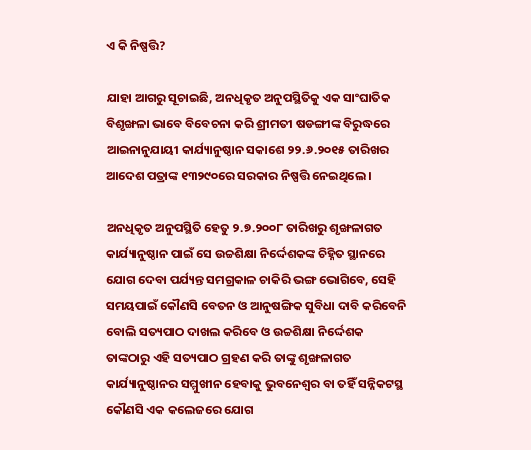ଏ କି ନିଷ୍ପତ୍ତି?

ଯାହା ଆଗରୁ ସୂଚାଇଛି, ଅନଧିକୃତ ଅନୁପସ୍ଥିତିକୁ ଏକ ସାଂଘାତିକ ବିଶୃଙ୍ଖଳା ଭାବେ ବିବେଚନା କରି ଶ୍ରୀମତୀ ଷଡଙ୍ଗୀଙ୍କ ବିରୁଦ୍ଧରେ ଆଇନାନୁଯାୟୀ କାର୍ଯ୍ୟାନୁଷ୍ଠାନ ସକାଶେ ୨୨.୬.୨୦୧୫ ତାରିଖର ଆଦେଶ ପତ୍ରାଙ୍କ ୧୩୨୯୦ରେ ସରକାର ନିଷ୍ପତ୍ତି ନେଇଥିଲେ ।

ଅନଧିକୃତ ଅନୁପସ୍ଥିତି ହେତୁ ୨.୭.୨୦୦୮ ତାରିଖରୁ ଶୃଙ୍ଖଳାଗତ କାର୍ଯ୍ୟାନୁଷ୍ଠାନ ପାଇଁ ସେ ଉଚ୍ଚଶିକ୍ଷା ନିର୍ଦ୍ଦେଶକଙ୍କ ଚିହ୍ନିତ ସ୍ଥାନରେ ଯୋଗ ଦେବା ପର୍ଯ୍ୟନ୍ତ ସମଗ୍ରକାଳ ଚାକିରି ଭଙ୍ଗ ଭୋଗିବେ, ସେହି ସମୟପାଇଁ କୌଣସି ବେତନ ଓ ଆନୁଷଙ୍ଗିକ ସୁବିଧା ଦାବି କରିବେନି ବୋଲି ସତ୍ୟପାଠ ଦାଖଲ କରିବେ ଓ ଉଚ୍ଚଶିକ୍ଷା ନିର୍ଦ୍ଦେଶକ ତାଙ୍କଠାରୁ ଏହି ସତ୍ୟପାଠ ଗ୍ରହଣ କରି ତାଙ୍କୁ ଶୃଙ୍ଖଳାଗତ କାର୍ଯ୍ୟାନୁଷ୍ଠାନର ସମ୍ମୁଖୀନ ହେବାକୁ ଭୁବନେଶ୍ଵର ବା ତହିଁ ସନ୍ନିକଟସ୍ଥ କୌଣସି ଏକ କଲେଜରେ ଯୋଗ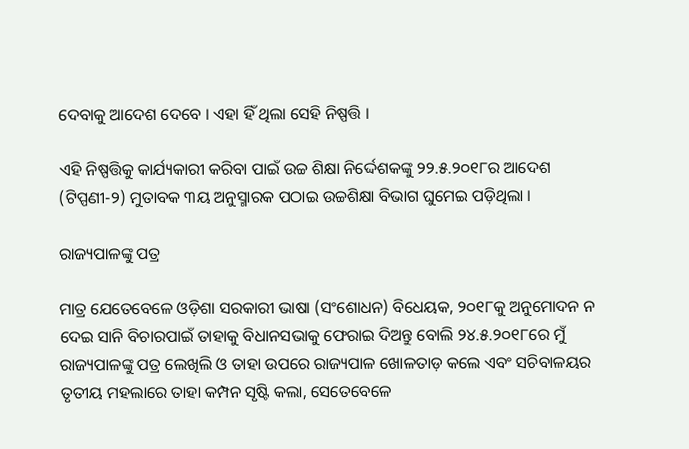ଦେବାକୁ ଆଦେଶ ଦେବେ । ଏହା ହିଁ ଥିଲା ସେହି ନିଷ୍ପତ୍ତି ।

ଏହି ନିଷ୍ପତ୍ତିକୁ କାର୍ଯ୍ୟକାରୀ କରିବା ପାଇଁ ଉଚ୍ଚ ଶିକ୍ଷା ନିର୍ଦ୍ଦେଶକଙ୍କୁ ୨୨.୫.୨୦୧୮ର ଆଦେଶ (ଟିପ୍ପଣୀ-୨) ମୁତାବକ ୩ୟ ଅନୁସ୍ମାରକ ପଠାଇ ଉଚ୍ଚଶିକ୍ଷା ବିଭାଗ ଘୁମେଇ ପଡ଼ିଥିଲା ।

ରାଜ୍ୟପାଳଙ୍କୁ ପତ୍ର

ମାତ୍ର ଯେତେବେଳେ ଓଡ଼ିଶା ସରକାରୀ ଭାଷା (ସଂଶୋଧନ) ବିଧେୟକ, ୨୦୧୮କୁ ଅନୁମୋଦନ ନ ଦେଇ ସାନି ବିଚାରପାଇଁ ତାହାକୁ ବିଧାନସଭାକୁ ଫେରାଇ ଦିଅନ୍ତୁ ବୋଲି ୨୪.୫.୨୦୧୮ରେ ମୁଁ ରାଜ୍ୟପାଳଙ୍କୁ ପତ୍ର ଲେଖିଲି ଓ ତାହା ଉପରେ ରାଜ୍ୟପାଳ ଖୋଳତାଡ଼ କଲେ ଏବଂ ସଚିବାଳୟର ତୃତୀୟ ମହଲାରେ ତାହା କମ୍ପନ ସୃଷ୍ଟି କଲା, ସେତେବେଳେ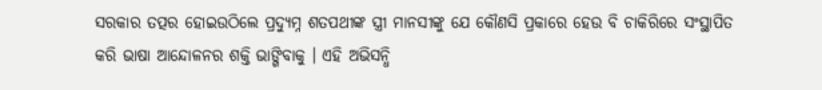ସରକାର ତତ୍ପର ହୋଇଉଠିଲେ ପ୍ରଦ୍ୟୁମ୍ନ ଶତପଥୀଙ୍କ ସ୍ତ୍ରୀ ମାନସୀଙ୍କୁ ଯେ କୌଣସି ପ୍ରକାରେ ହେଉ ବି ଚାକିରିରେ ସଂସ୍ଥାପିତ କରି ଭାଷା ଆନ୍ଦୋଳନର ଶକ୍ତି ଭାଙ୍ଗିବାକୁ । ଏହି ଅଭିସନ୍ଧି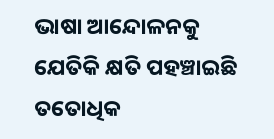ଭାଷା ଆନ୍ଦୋଳନକୁ ଯେତିକି କ୍ଷତି ପହଞ୍ଚାଇଛି ତତୋଧିକ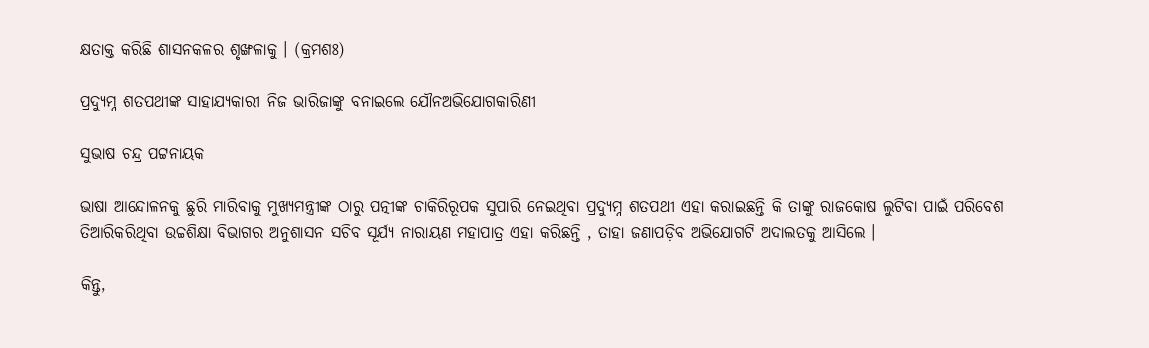କ୍ଷତାକ୍ତ କରିଛି ଶାସନକଳର ଶୃଙ୍ଖଳାକୁ । (କ୍ରମଶଃ)

ପ୍ରଦ୍ୟୁମ୍ନ ଶତପଥୀଙ୍କ ସାହାଯ୍ୟକାରୀ ନିଜ ଭାରିଜାଙ୍କୁ ବନାଇଲେ ଯୌନଅଭିଯୋଗକାରିଣୀ

ସୁଭାଷ ଚନ୍ଦ୍ର ପଟ୍ଟନାୟକ

ଭାଷା ଆନ୍ଦୋଳନକୁ ଛୁରି ମାରିବାକୁ ମୁଖ୍ୟମନ୍ତ୍ରୀଙ୍କ ଠାରୁ ପତ୍ନୀଙ୍କ ଚାକିରିରୂପକ ସୁପାରି ନେଇଥିବା ପ୍ରଦ୍ୟୁମ୍ନ ଶତପଥୀ ଏହା କରାଇଛନ୍ତି କି ତାଙ୍କୁ ରାଜକୋଷ ଲୁଟିବା ପାଇଁ ପରିବେଶ ତିଆରିକରିଥିବା ଉଚ୍ଚଶିକ୍ଷା ବିଭାଗର ଅନୁଶାସନ ସଚିବ ସୂର୍ଯ୍ୟ ନାରାୟଣ ମହାପାତ୍ର ଏହା କରିଛନ୍ତି , ତାହା ଜଣାପଡ଼ିବ ଅଭିଯୋଗଟି ଅଦାଲତକୁ ଆସିଲେ ।

କିନ୍ତୁ,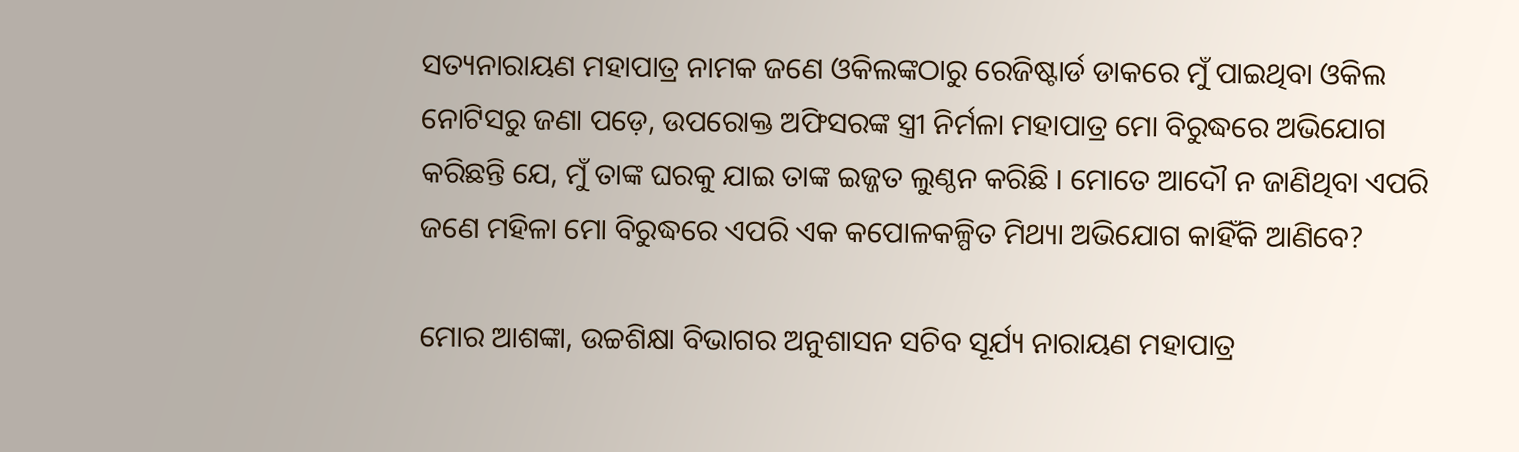ସତ୍ୟନାରାୟଣ ମହାପାତ୍ର ନାମକ ଜଣେ ଓକିଲଙ୍କଠାରୁ ରେଜିଷ୍ଟାର୍ଡ ଡାକରେ ମୁଁ ପାଇଥିବା ଓକିଲ ନୋଟିସରୁ ଜଣା ପଡ଼େ, ଉପରୋକ୍ତ ଅଫିସରଙ୍କ ସ୍ତ୍ରୀ ନିର୍ମଳା ମହାପାତ୍ର ମୋ ବିରୁଦ୍ଧରେ ଅଭିଯୋଗ କରିଛନ୍ତି ଯେ, ମୁଁ ତାଙ୍କ ଘରକୁ ଯାଇ ତାଙ୍କ ଇଜ୍ଜତ ଲୁଣ୍ଠନ କରିଛି । ମୋତେ ଆଦୌ ନ ଜାଣିଥିବା ଏପରି ଜଣେ ମହିଳା ମୋ ବିରୁଦ୍ଧରେ ଏପରି ଏକ କପୋଳକଳ୍ପିତ ମିଥ୍ୟା ଅଭିଯୋଗ କାହିଁକି ଆଣିବେ?

ମୋର ଆଶଙ୍କା, ଉଚ୍ଚଶିକ୍ଷା ବିଭାଗର ଅନୁଶାସନ ସଚିବ ସୂର୍ଯ୍ୟ ନାରାୟଣ ମହାପାତ୍ର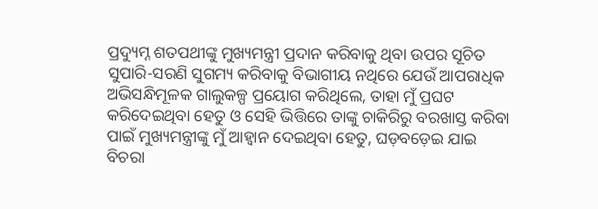ପ୍ରଦ୍ୟୁମ୍ନ ଶତପଥୀଙ୍କୁ ମୁଖ୍ୟମନ୍ତ୍ରୀ ପ୍ରଦାନ କରିବାକୁ ଥିବା ଉପର ସୂଚିତ ସୁପାରି-ସରଣି ସୁଗମ୍ୟ କରିବାକୁ ବିଭାଗୀୟ ନଥିରେ ଯେଉଁ ଆପରାଧିକ ଅଭିସନ୍ଧିମୂଳକ ଗାଲୁକଳ୍ପ ପ୍ରୟୋଗ କରିଥିଲେ, ତାହା ମୁଁ ପ୍ରଘଟ କରିଦେଇଥିବା ହେତୁ ଓ ସେହି ଭିତ୍ତିରେ ତାଙ୍କୁ ଚାକିରିରୁ ବରଖାସ୍ତ କରିବା ପାଇଁ ମୁଖ୍ୟମନ୍ତ୍ରୀଙ୍କୁ ମୁଁ ଆହ୍ଵାନ ଦେଇଥିବା ହେତୁ, ଘଡ଼ବଡ଼େଇ ଯାଇ ବିଚରା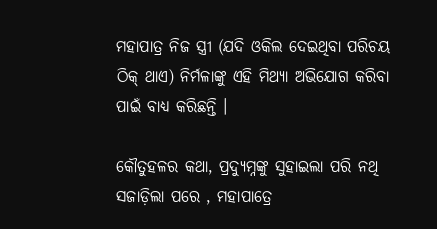ମହାପାତ୍ର ନିଜ ସ୍ତ୍ରୀ (ଯଦି ଓକିଲ ଦେଇଥିବା ପରିଚୟ ଠିକ୍ ଥାଏ) ନିର୍ମଳାଙ୍କୁ ଏହି ମିଥ୍ୟା ଅଭିଯୋଗ କରିବା ପାଇଁ ବାଧ୍ୟ କରିଛନ୍ତି ।

କୌତୁହଳର କଥା, ପ୍ରଦ୍ୟୁମ୍ନଙ୍କୁ ସୁହାଇଲା ପରି ନଥି ସଜାଡ଼ିଲା ପରେ , ମହାପାତ୍ରେ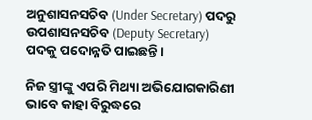ଅନୁଶାସନସଚିବ (Under Secretary) ପଦରୁ ଉପଶାସନସଚିବ (Deputy Secretary)  ପଦକୁ ପଦୋନ୍ନତି ପାଇଛନ୍ତି ।

ନିଜ ସ୍ତ୍ରୀଙ୍କୁ ଏପରି ମିଥ୍ୟା ଅଭିଯୋଗକାରିଣୀ ଭାବେ କାହା ବିରୁଦ୍ଧରେ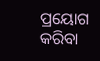ପ୍ରୟୋଗ କରିବା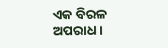ଏକ ବିରଳ ଅପରାଧ ।